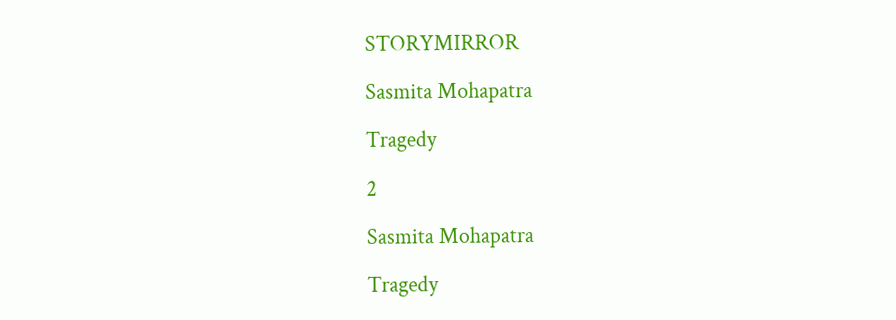STORYMIRROR

Sasmita Mohapatra

Tragedy

2

Sasmita Mohapatra

Tragedy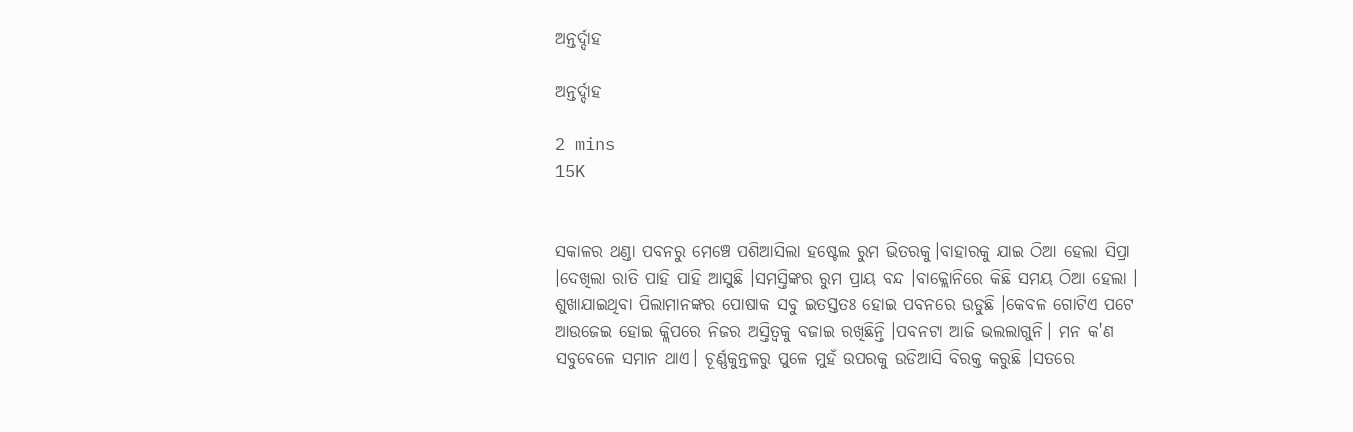ଅନ୍ତର୍ଦ୍ଦାହ

ଅନ୍ତର୍ଦ୍ଦାହ

2 mins
15K


ସକାଳର ଥଣ୍ଡା ପବନରୁ ମେଞ୍ଚେ ପଶିଆସିଲା ହଷ୍ଟେଲ ରୁମ ଭିତରକୁ।ବାହାରକୁ ଯାଇ ଠିଆ ହେଲା ସିପ୍ରା ।ଦେଖିଲା ରାତି ପାହି ପାହି ଆସୁଛି ।ସମସ୍ତିଙ୍କର ରୁମ ପ୍ରାୟ ବନ୍ଦ ।ବାକ୍ଲୋନିରେ କିଛି ସମୟ ଠିଆ ହେଲା । ଶୁଖାଯାଇଥିବା ପିଲାମାନଙ୍କର ପୋଷାକ ସବୁ ଇତସ୍ତତଃ ହୋଇ ପବନରେ ଉଡୁଛି ।କେବଳ ଗୋଟିଏ ପଟେ ଆଉଜେଇ ହୋଇ କ୍ଲିପରେ ନିଜର ଅସ୍ତିତ୍ଵକୁ ବଜାଇ ରଖିଛିନ୍ତି ।ପବନଟା ଆଜି ଭଲଲାଗୁନି। ମନ କ'ଣ ସବୁବେଳେ ସମାନ ଥାଏ। ଚୂର୍ଣ୍ଣକୁନ୍ତଳରୁ ପୁଳେ ମୁହଁ ଉପରକୁ ଉଡିଆସି ବିରକ୍ତ କରୁଛି ।ସତରେ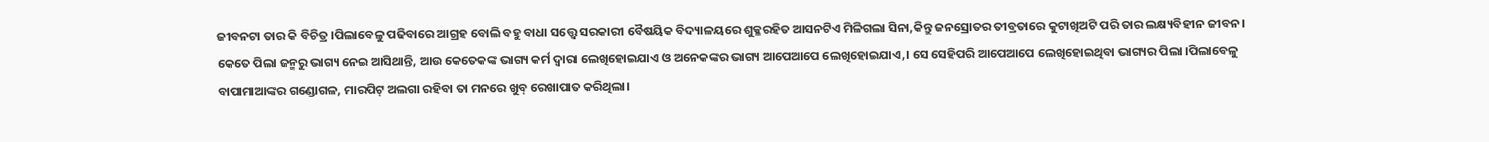ଜୀବନଟା ତାର କି ବିଚିତ୍ର ।ପିଲାବେଳୁ ପଢିବାରେ ଆଗ୍ରହ ବୋଲି ବହୁ ବାଧା ସତ୍ତ୍ୱେ ସରକାରୀ ବୈଷୟିକ ବିଦ୍ୟାଳୟରେ ଶୁକ୍ଳରହିତ ଆସନଟିଏ ମିଳିଗଲା ସିନା,କିନ୍ତୁ ଜନସ୍ରୋତର ତୀବ୍ରତାରେ କୁଟାଖିଅଟି ପରି ତାର ଲକ୍ଷ୍ୟବିହୀନ ଜୀବନ। କେତେ ପିଲା ଜନ୍ମରୁ ଭାଗ୍ୟ ନେଇ ଆସିଥାନ୍ତି, ଆଉ କେତେକଙ୍କ ଭାଗ୍ୟ କର୍ମ ଦ୍ଵାରା ଲେଖିହୋଇଯାଏ ଓ ଅନେକଙ୍କର ଭାଗ୍ୟ ଆପେଆପେ ଲେଖିହୋଇଯାଏ,। ସେ ସେହିପରି ଆପେଆପେ ଲେଖିହୋଇଥିବା ଭାଗ୍ୟର ପିଲା ।ପିଲାବେଳୁ ବାପାମାଆଙ୍କର ଗଣ୍ଡୋଗଳ, ମାରପିଟ୍ ଅଲଗା ରହିବା ତା ମନରେ ଖୁବ୍ ରେଖାପାତ କରିଥିଲା।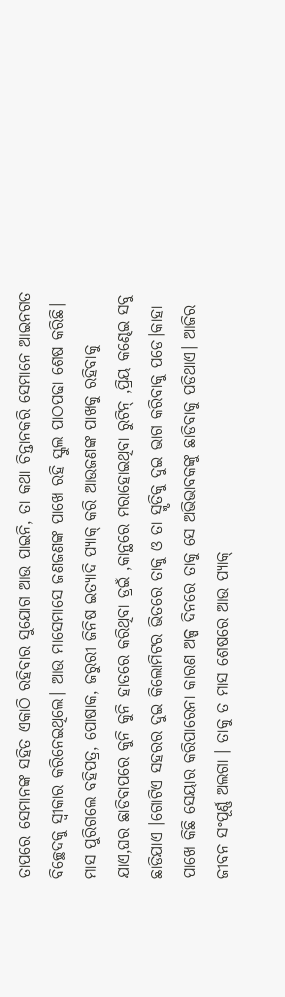ତାପରେ ସେମାନଙ୍କ ସହିତ ଏକାଠି ରହିବାର ସୁଯୋଗ ଆଉ ପାଇନି, ତା କଥା ଚିନ୍ତାନକରି ସେମାନେ ଆଇନଗତ ବିଚ୍ଛେଦକୁ ସ୍ବୀକାର କରିନେଇଥିଲେ। ଆଉ ମାସେମାସେ ଜଣଜଣଙ୍କ ପାଖେ ରହି ସ୍କୁଲ ପାଠପଢା ଶେଷ କରିଛି। ମାସ ପୁରିଗଲେ ବହିପତ୍ର, ପୋଷାକ, ଜରୁରୀ ଜିନିଷ ଇତ୍ୟାଦି ପ୍ୟାକ୍ କରି ଆଉଜଣଙ୍କ ପାଖକୁ ରହିବାକୁ ଯାଏ,ଘର ଛାଡିବାପରେ କୁନି କୁନି ହାତରେ କରିଥିବା ଡ୍ରଇଁ ,କାନ୍ଥରେ ମରାହୋଇଥିବା ରୁଟିନ୍ ,ପ୍ରିୟ କଣ୍ଢେଇ ସବୁ ଛାଡିଯାଏ ।ଗୋଟିଏ ସହରର ଦୁଇ କିଲୋମିଟର ଭିତରେ ତାକୁ ଓ ତା ସ୍ମୃତିକୁ ଦୁଇ ଭାଗ କରିବାକୁ ପଡେ।କାହା ପାଖେ କିଛି ସେୟାର କରିପାରେନା କାରଣ ଅଳ୍ପ ଦିନରେ ତାକୁ ସେ ଅଭିଭାବକଙ୍କୁ ଛାଡିବାକୁ ପଡିଥାଏ। ଆଜିର ଜୀବନ ସଂପୂର୍ଣ୍ଣ ଅଲଗା । ତାକୁ ତ ମାସ ଶେଷରେ ଆଉ ପ୍ୟାକ୍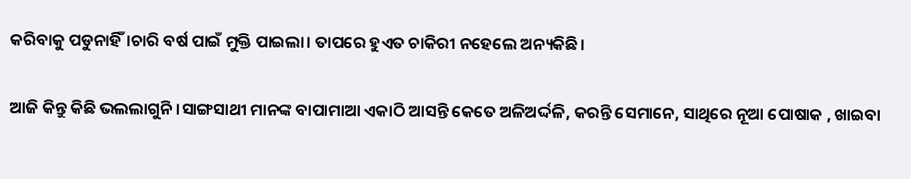କରିବାକୁ ପଡୁନାହିଁ।ଚାରି ବର୍ଷ ପାଇଁ ମୁକ୍ତି ପାଇଲା। ତାପରେ ହୁଏତ ଚାକିରୀ ନହେଲେ ଅନ୍ୟକିଛି।

ଆଜି କିନ୍ତୁ କିଛି ଭଲଲାଗୁନି।ସାଙ୍ଗସାଥୀ ମାନଙ୍କ ବାପାମାଆ ଏକାଠି ଆସନ୍ତି କେତେ ଅଳିଅର୍ଦ୍ଦଳି, କରନ୍ତି ସେମାନେ, ସାଥିରେ ନୂଆ ପୋଷାକ , ଖାଇବା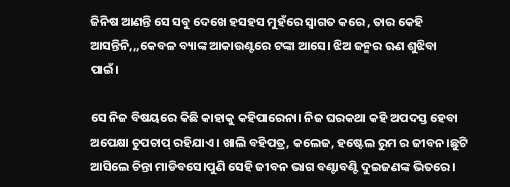ଜିନିଷ ଆଣନ୍ତି ସେ ସବୁ ଦେଖେ ହସହସ ମୁହଁରେ ସ୍ବାଗତ କରେ , ତାର କେହି ଆସନ୍ତିନି,,,କେବଳ ବ୍ୟାଙ୍କ ଆକାଉଣ୍ଟରେ ଟଙ୍କା ଆସେ। ଝିଅ ଜନ୍ମର ଋଣ ଶୁଝିବା ପାଇଁ।

ସେ ନିଜ ବିଷୟରେ କିଛି କାହାକୁ କହିପାରେନା। ନିଜ ଘରକଥା କହି ଅପଦସ୍ତ ହେବା ଅପେକ୍ଷା ଚୁପଚାପ୍ ରହିଯାଏ। ଖାଲି ବହିପତ୍ର, କଲେଜ, ହଷ୍ଟେଲ ରୁମ ର ଜୀବନ।ଛୁଟି ଆସିଲେ ଚିନ୍ତା ମାଡିବସେ।ପୁଣି ସେହି ଜୀବନ ଭାଗ ବଣ୍ଟାବଣ୍ଟି ଦୁଇଜଣଙ୍କ ଭିତରେ।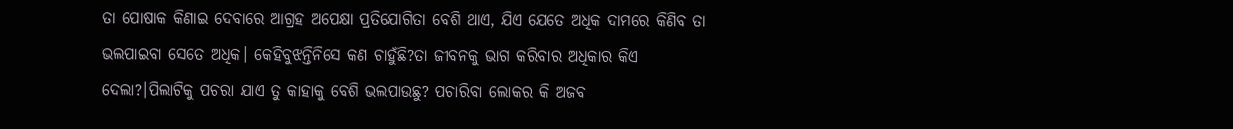ତା ପୋଷାକ କିଣାଇ ଦେବାରେ ଆଗ୍ରହ ଅପେକ୍ଷା ପ୍ରତିଯୋଗିତା ବେଶି ଥାଏ, ଯିଏ ଯେତେ ଅଧିକ ଦାମରେ କିଣିବ ତା ଭଲପାଇବା ସେତେ ଅଧିକ। କେହିବୁଝନ୍ତିନିସେ କଣ ଚାହୁଁଛି?ତା ଜୀବନକୁ ଭାଗ କରିବାର ଅଧିକାର କିଏ ଦେଲା?।ପିଲାଟିକୁ ପଚରା ଯାଏ ତୁ କାହାକୁ ବେଶି ଭଲପାଉଛୁ? ପଚାରିବା ଲୋକର କି ଅଜବ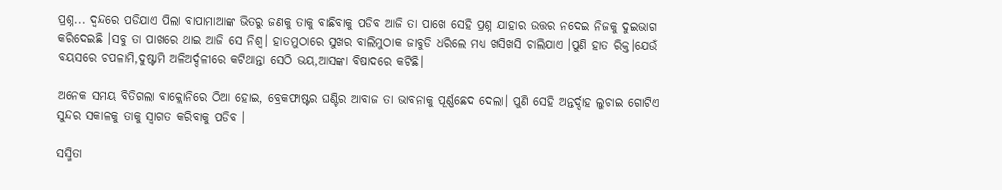ପ୍ରଶ୍ନ... ଦ୍ବନ୍ଦରେ ପଡିଯାଏ ପିଲା ବାପାମାଆଙ୍କ ଭିତରୁ ଜଣକୁ ତାକୁ ବାଛିବାକୁ ପଡିବ ଆଜି ତା ପାଖେ ସେହି ପ୍ରଶ୍ନ ଯାହାର ଉତ୍ତର ନଦେଇ ନିଜକୁ ଦୁଇଭାଗ କରିଦେଇଛି ।ସବୁ ତା ପାଖରେ ଥାଇ ଆଜି ସେ ନିଶ୍ବ। ହାତମୁଠାରେ ସୁଖର ବାଲିମୁଠାକ ଜାବୁଡି ଧରିଲେ ମଧ୍ୟ ଖସିଖସି ଚାଲିଯାଏ ।ପୁଣି ହାତ ରିକ୍ତ।ଯେଉଁ ବୟସରେ ଚପଳାମି,ଦୁଷ୍ଟାମି ଅଳିଅର୍ଦ୍ଦଳୀରେ କଟିଥାନ୍ତା ସେଠି ଭୟ,ଆସଙ୍କା ବିଷାଦରେ କଟିଛି।

ଅନେକ ସମୟ ବିତିଗଲା ବାକ୍ଲୋନିରେ ଠିଆ ହୋଇ, ବ୍ରେକଫାଷ୍ଟର ଘଣ୍ଟିର ଆବାଜ ତା ଭାବନାକୁ ପୂର୍ଣ୍ଣଛେଦ ଦେଲା। ପୁଣି ସେହି ଅନ୍ତର୍ଦ୍ଦାହ ଲୁଚାଇ ଗୋଟିଏ ସୁନ୍ଦର ସକାଳକୁ ତାକୁ ସ୍ବାଗତ କରିବାକୁ ପଡିବ ।

ସସ୍ମିତା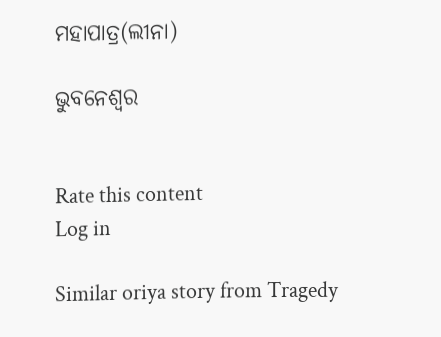ମହାପାତ୍ର(ଲୀନା)

ଭୁବନେଶ୍ୱର


Rate this content
Log in

Similar oriya story from Tragedy